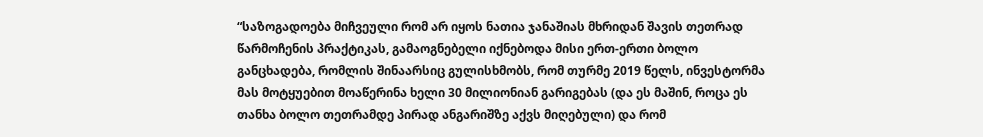“საზოგადოება მიჩვეული რომ არ იყოს ნათია ჯანაშიას მხრიდან შავის თეთრად წარმოჩენის პრაქტიკას, გამაოგნებელი იქნებოდა მისი ერთ-ერთი ბოლო განცხადება, რომლის შინაარსიც გულისხმობს, რომ თურმე 2019 წელს, ინვესტორმა მას მოტყუებით მოაწერინა ხელი 30 მილიონიან გარიგებას (და ეს მაშინ, როცა ეს თანხა ბოლო თეთრამდე პირად ანგარიშზე აქვს მიღებული) და რომ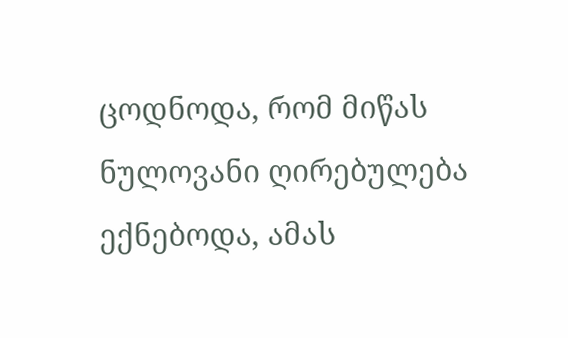ცოდნოდა, რომ მიწას ნულოვანი ღირებულება ექნებოდა, ამას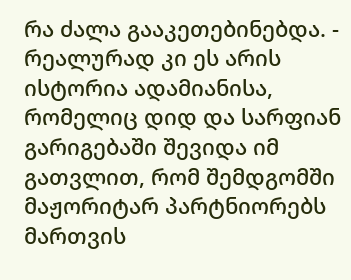რა ძალა გააკეთებინებდა. - რეალურად კი ეს არის ისტორია ადამიანისა, რომელიც დიდ და სარფიან გარიგებაში შევიდა იმ გათვლით, რომ შემდგომში მაჟორიტარ პარტნიორებს მართვის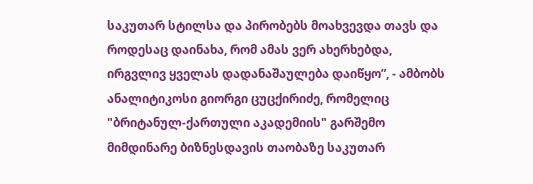საკუთარ სტილსა და პირობებს მოახვევდა თავს და როდესაც დაინახა, რომ ამას ვერ ახერხებდა, ირგვლივ ყველას დადანაშაულება დაიწყო”, - ამბობს ანალიტიკოსი გიორგი ცუცქირიძე, რომელიც "ბრიტანულ-ქართული აკადემიის" გარშემო მიმდინარე ბიზნესდავის თაობაზე საკუთარ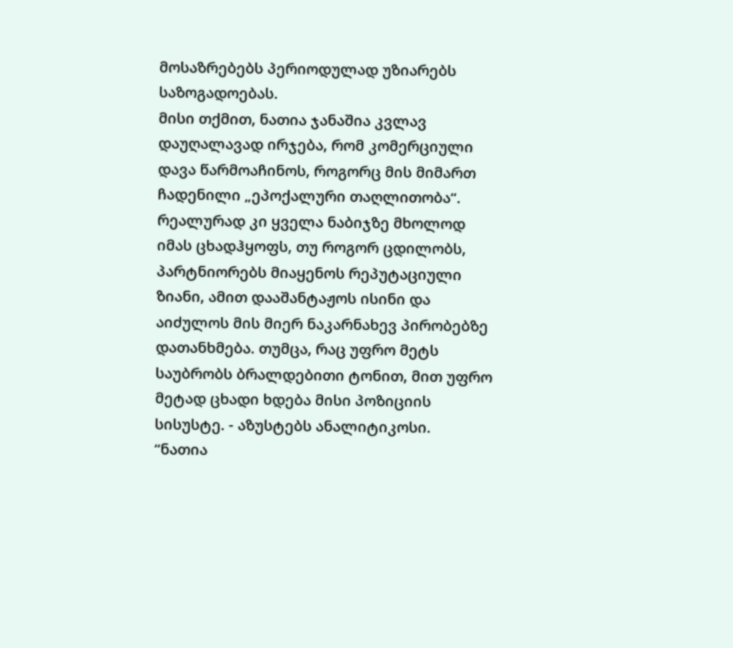მოსაზრებებს პერიოდულად უზიარებს საზოგადოებას.
მისი თქმით, ნათია ჯანაშია კვლავ დაუღალავად ირჯება, რომ კომერციული დავა წარმოაჩინოს, როგორც მის მიმართ ჩადენილი „ეპოქალური თაღლითობა“. რეალურად კი ყველა ნაბიჯზე მხოლოდ იმას ცხადჰყოფს, თუ როგორ ცდილობს, პარტნიორებს მიაყენოს რეპუტაციული ზიანი, ამით დააშანტაჟოს ისინი და აიძულოს მის მიერ ნაკარნახევ პირობებზე დათანხმება. თუმცა, რაც უფრო მეტს საუბრობს ბრალდებითი ტონით, მით უფრო მეტად ცხადი ხდება მისი პოზიციის სისუსტე. - აზუსტებს ანალიტიკოსი.
“ნათია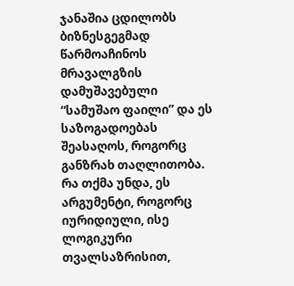ჯანაშია ცდილობს ბიზნესგეგმად წარმოაჩინოს მრავალგზის დამუშავებული “სამუშაო ფაილი” და ეს საზოგადოებას შეასაღოს, როგორც განზრახ თაღლითობა. რა თქმა უნდა, ეს არგუმენტი, როგორც იურიდიული, ისე ლოგიკური თვალსაზრისით,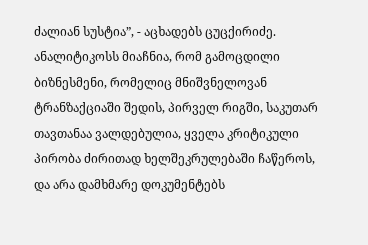ძალიან სუსტია”, - აცხადებს ცუცქირიძე.
ანალიტიკოსს მიაჩნია, რომ გამოცდილი ბიზნესმენი, რომელიც მნიშვნელოვან ტრანზაქციაში შედის, პირველ რიგში, საკუთარ თავთანაა ვალდებულია, ყველა კრიტიკული პირობა ძირითად ხელშეკრულებაში ჩაწეროს, და არა დამხმარე დოკუმენტებს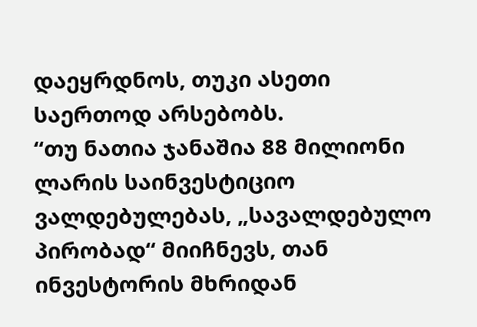დაეყრდნოს, თუკი ასეთი საერთოდ არსებობს.
“თუ ნათია ჯანაშია 88 მილიონი ლარის საინვესტიციო ვალდებულებას, „სავალდებულო პირობად“ მიიჩნევს, თან ინვესტორის მხრიდან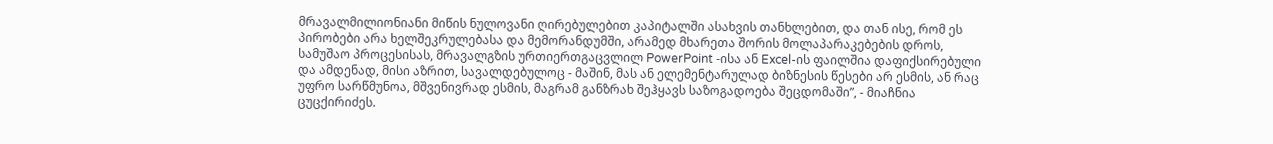მრავალმილიონიანი მიწის ნულოვანი ღირებულებით კაპიტალში ასახვის თანხლებით, და თან ისე, რომ ეს პირობები არა ხელშეკრულებასა და მემორანდუმში, არამედ მხარეთა შორის მოლაპარაკებების დროს, სამუშაო პროცესისას, მრავალგზის ურთიერთგაცვლილ PowerPoint -ისა ან Excel-ის ფაილშია დაფიქსირებული და ამდენად, მისი აზრით, სავალდებულოც - მაშინ, მას ან ელემენტარულად ბიზნესის წესები არ ესმის, ან რაც უფრო სარწმუნოა, მშვენივრად ესმის, მაგრამ განზრახ შეჰყავს საზოგადოება შეცდომაში”, - მიაჩნია ცუცქირიძეს.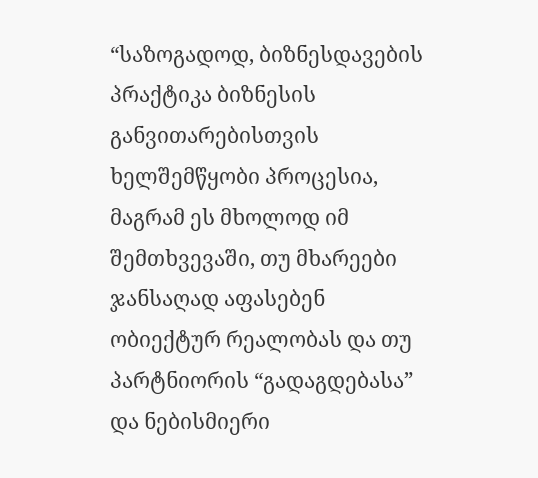“საზოგადოდ, ბიზნესდავების პრაქტიკა ბიზნესის განვითარებისთვის ხელშემწყობი პროცესია, მაგრამ ეს მხოლოდ იმ შემთხვევაში, თუ მხარეები ჯანსაღად აფასებენ ობიექტურ რეალობას და თუ პარტნიორის “გადაგდებასა” და ნებისმიერი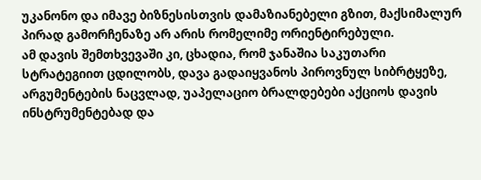უკანონო და იმავე ბიზნესისთვის დამაზიანებელი გზით, მაქსიმალურ პირად გამორჩენაზე არ არის რომელიმე ორიენტირებული.
ამ დავის შემთხვევაში კი, ცხადია, რომ ჯანაშია საკუთარი სტრატეგიით ცდილობს, დავა გადაიყვანოს პიროვნულ სიბრტყეზე, არგუმენტების ნაცვლად, უაპელაციო ბრალდებები აქციოს დავის ინსტრუმენტებად და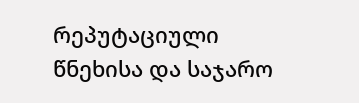რეპუტაციული წნეხისა და საჯარო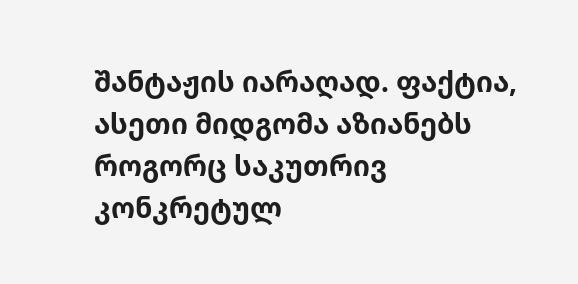შანტაჟის იარაღად. ფაქტია, ასეთი მიდგომა აზიანებს როგორც საკუთრივ კონკრეტულ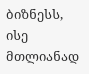ბიზნესს, ისე მთლიანად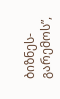ბიზნეს-გარემოს”,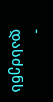- დასძენს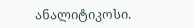ანალიტიკოსი.